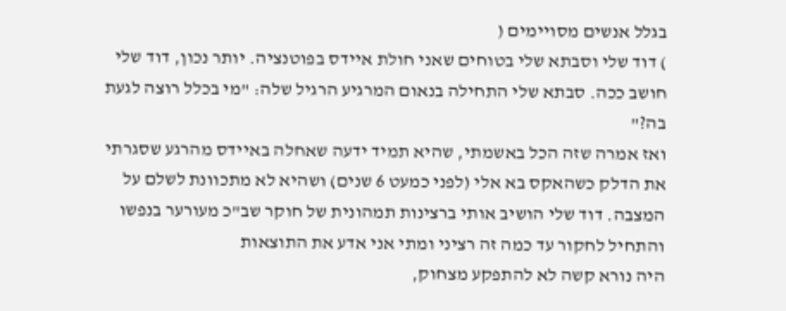בגלל אנשים מסויימים (
) דוד שלי וסבתא שלי בטוחים שאני חולת איידס בפוטנציה. יותר נכון, דוד שלי חושב ככה. סבתא שלי התחילה בנאום המרגיע הרגיל שלה: "מי בכלל רוצה לגעת בה?"
ואז אמרה שזה הכל באשמתי, שהיא תמיד ידעה שאחלה באיידס מהרגע שסגרתי את הדלק כשהאקס בא אלי (לפני כמעט 6 שנים) ושהיא לא מתכוונת לשלם על המצבה. דוד שלי הושיב אותי ברצינות תמהונית של חוקר שב"כ מעורער בנפשו והתחיל לחקור עד כמה זה רציני ומתי אני אדע את התוצאות
היה נורא קשה לא להתפקע מצחוק,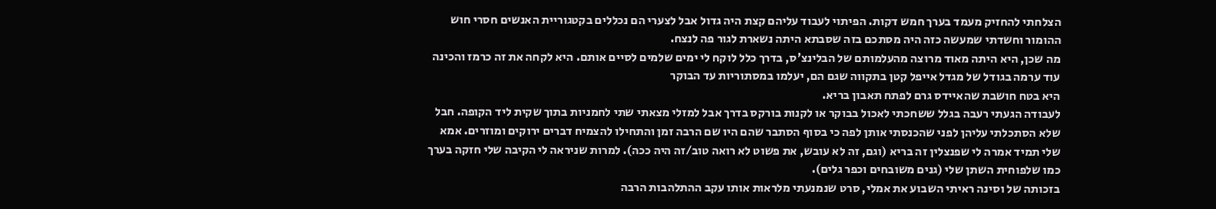הצלחתי להחזיק מעמד בערך חמש דקות. הפיתוי לעבוד עליהם קצת היה גדול אבל לצערי הם נכללים בקטגוריית האנשים חסרי חוש ההומור וחשדתי שמעשה כזה היה מסתכם בזה שסבתא היתה נשארת לגור פה לנצח.
מה שכן, היא היתה מאוד מרוצה מהעלמותם של הבלינצ'ס, בדרך כלל לוקח לי ימים שלמים לסיים אותם. היא לקחה את זה כרמז והכינה עוד ערמה בגודל של מגדל אייפל קטן בתקווה שגם הם, יעלמו במסתוריות עד הבוקר
היא בטח חושבת שהאיידס גרם לפתח תאבון בריא.
לעבודה הגעתי רעבה בגלל ששחכתי לאכול בבוקר או לקנות בורקס בדרך אבל למזלי מצאתי שתי לחמניות בתוך שקית ליד הקופה. חבל שלא הסתכלתי עליהן לפני שהכנסתי אותן לפה כי בסוף הסתבר שהם היו שם הרבה זמן והתחילו להצמיח דברים ירוקים ומוזרים. אמא שלי תמיד אמרה לי שפנצלין זה בריא (וגם, זה לא עובש, את פשוט לא רואה טוב/זה היה ככה). למרות שניראה לי הקיבה שלי חזקה בערך כמו שלפוחית השתן שלי (גנים משובחים וכפר גלים).
בזכותה של וסינה ראיתי השבוע את אמלי, סרט שנמנעתי מלראות אותו עקב ההתלהבות הרבה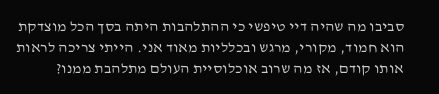סביבו מה שהיה דיי טיפשי כי ההתלהבות היתה בסך הכל מוצדקת
הוא חמוד, מקורי, מרגש ובכלליות מאוד אני. הייתי צריכה לראות אותו קודם, אז מה שרוב אוכלוסיית העולם מתלהבת ממנו?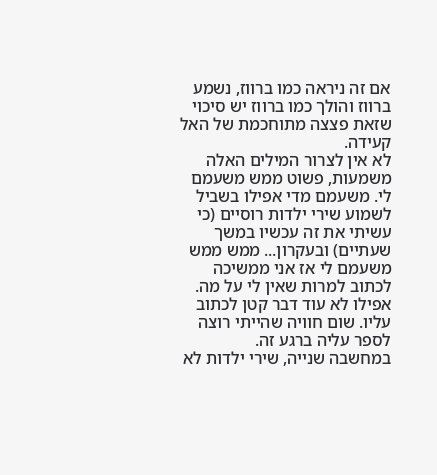אם זה ניראה כמו ברווז, נשמע ברווז והולך כמו ברווז יש סיכוי שזאת פצצה מתוחכמת של האל קעידה.
לא אין לצרור המילים האלה משמעות, פשוט ממש משעמם לי. משעמם מדי אפילו בשביל לשמוע שירי ילדות רוסיים (כי עשיתי את זה עכשיו במשך שעתיים) ובעקרון... ממש ממש משעמם לי אז אני ממשיכה לכתוב למרות שאין לי על מה. אפילו לא עוד דבר קטן לכתוב עליו. שום חוויה שהייתי רוצה לספר עליה ברגע זה.
במחשבה שנייה, שירי ילדות לא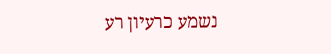נשמע כרעיון רע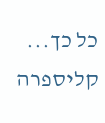כל כך...
קליספרה